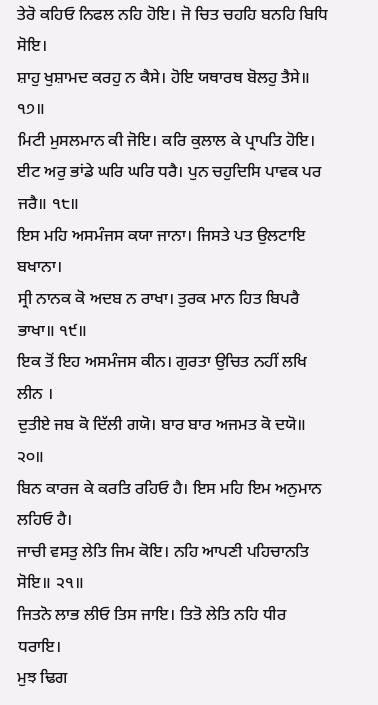ਤੇਰੋ ਕਹਿਓ ਨਿਫਲ ਨਹਿ ਹੋਇ। ਜੋ ਚਿਤ ਚਹਹਿ ਬਨਹਿ ਬਿਧਿ ਸੋਇ।
ਸ਼ਾਹੁ ਖੁਸ਼ਾਮਦ ਕਰਹੁ ਨ ਕੈਸੇ। ਹੋਇ ਯਥਾਰਥ ਬੋਲਹੁ ਤੈਸੇ॥ ੧੭॥
ਮਿਟੀ ਮੁਸਲਮਾਨ ਕੀ ਜੋਇ। ਕਰਿ ਕੁਲਾਲ ਕੇ ਪ੍ਰਾਪਤਿ ਹੋਇ।
ਈਟ ਅਰੁ ਭਾਂਡੇ ਘਰਿ ਘਰਿ ਧਰੈ। ਪੁਨ ਚਹੁਦਿਸਿ ਪਾਵਕ ਪਰ ਜਰੈ॥ ੧੮॥
ਇਸ ਮਹਿ ਅਸਮੰਜਸ ਕਯਾ ਜਾਨਾ। ਜਿਸਤੇ ਪਤ ਉਲਟਾਇ ਬਖਾਨਾ।
ਸ੍ਰੀ ਨਾਨਕ ਕੋ ਅਦਬ ਨ ਰਾਖਾ। ਤੁਰਕ ਮਾਨ ਹਿਤ ਬਿਪਰੈ ਭਾਖਾ॥ ੧੯॥
ਇਕ ਤੋਂ ਇਹ ਅਸਮੰਜਸ ਕੀਨ। ਗੁਰਤਾ ਉਚਿਤ ਨਹੀਂ ਲਖਿ ਲੀਨ ।
ਦੁਤੀਏ ਜਬ ਕੋ ਦਿੱਲੀ ਗਯੋ। ਬਾਰ ਬਾਰ ਅਜਮਤ ਕੋ ਦਯੋ॥ ੨੦॥
ਬਿਨ ਕਾਰਜ ਕੇ ਕਰਤਿ ਰਹਿਓ ਹੈ। ਇਸ ਮਹਿ ਇਮ ਅਨੁਮਾਨ ਲਹਿਓ ਹੈ।
ਜਾਚੀ ਵਸਤੁ ਲੇਤਿ ਜਿਮ ਕੋਇ। ਨਹਿ ਆਪਣੀ ਪਹਿਚਾਨਤਿ ਸੋਇ॥ ੨੧॥
ਜਿਤਨੋ ਲਾਭ ਲੀਓ ਤਿਸ ਜਾਇ। ਤਿਤੋ ਲੇਤਿ ਨਹਿ ਧੀਰ ਧਰਾਇ।
ਮੁਝ ਢਿਗ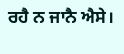ਰਹੈ ਨ ਜਾਨੈ ਐਸੇ।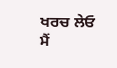ਖਰਚ ਲੇਓ ਮੈਂ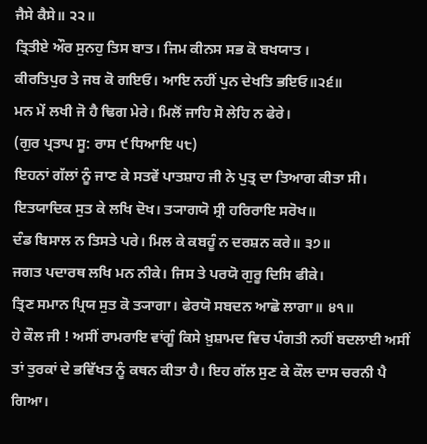ਜੈਸੇ ਕੈਸੇ॥ ੨੨॥
ਤ੍ਰਿਤੀਏ ਔਰ ਸੁਨਹੁ ਤਿਸ ਬਾਤ। ਜਿਮ ਕੀਨਸ ਸਭ ਕੋ ਬਖਯਾਤ ।
ਕੀਰਤਿਪੁਰ ਤੇ ਜਬ ਕੋ ਗਇਓ। ਆਇ ਨਹੀਂ ਪੁਨ ਦੇਖਤਿ ਭਇਓ॥੨੬॥
ਮਨ ਮੇਂ ਲਖੀ ਜੋ ਹੈ ਢਿਗ ਮੇਰੇ। ਮਿਲੋਂ ਜਾਹਿ ਸੋ ਲੇਹਿ ਨ ਫੇਰੇ।
(ਗੁਰ ਪ੍ਰਤਾਪ ਸੂ: ਰਾਸ ੯ ਧਿਆਇ ੫੮)
ਇਹਨਾਂ ਗੱਲਾਂ ਨੂੰ ਜਾਣ ਕੇ ਸਤਵੇਂ ਪਾਤਸ਼ਾਹ ਜੀ ਨੇ ਪੁਤ੍ਰ ਦਾ ਤਿਆਗ ਕੀਤਾ ਸੀ।
ਇਤਯਾਦਿਕ ਸੁਤ ਕੇ ਲਖਿ ਦੋਖ। ਤ੍ਯਾਗਯੋ ਸ੍ਰੀ ਹਰਿਰਾਇ ਸਰੋਖ॥
ਦੰਡ ਬਿਸਾਲ ਨ ਤਿਸਤੇ ਪਰੇ। ਮਿਲ ਕੇ ਕਬਹੂੰ ਨ ਦਰਸ਼ਨ ਕਰੇ॥ ੩੭॥
ਜਗਤ ਪਦਾਰਥ ਲਖਿ ਮਨ ਨੀਕੇ। ਜਿਸ ਤੇ ਪਰਯੋ ਗੁਰੂ ਦਿਸਿ ਫੀਕੇ।
ਤ੍ਰਿਣ ਸਮਾਨ ਪ੍ਰਿਯ ਸੁਤ ਕੋ ਤ੍ਯਾਗਾ। ਫੇਰਯੋ ਸਬਦਨ ਆਛੋ ਲਾਗਾ॥ ੪੧॥
ਹੇ ਕੌਲ ਜੀ ! ਅਸੀਂ ਰਾਮਰਾਇ ਵਾਂਗੂੰ ਕਿਸੇ ਖ਼ੁਸ਼ਾਮਦ ਵਿਚ ਪੰਗਤੀ ਨਹੀਂ ਬਦਲਾਈ ਅਸੀਂ ਤਾਂ ਤੁਰਕਾਂ ਦੇ ਭਵਿੱਖਤ ਨੂੰ ਕਥਨ ਕੀਤਾ ਹੈ। ਇਹ ਗੱਲ ਸੁਣ ਕੇ ਕੌਲ ਦਾਸ ਚਰਨੀ ਪੈ ਗਿਆ।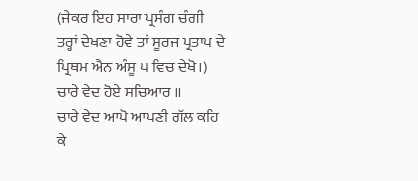(ਜੇਕਰ ਇਹ ਸਾਰਾ ਪ੍ਰਸੰਗ ਚੰਗੀ ਤਰ੍ਹਾਂ ਦੇਖਣਾ ਹੋਵੇ ਤਾਂ ਸੂਰਜ ਪ੍ਰਤਾਪ ਦੇ ਪ੍ਰਿਥਮ ਐਨ ਅੰਸੂ ੫ ਵਿਚ ਦੇਖੋ।)
ਚਾਰੇ ਵੇਦ ਹੋਏ ਸਚਿਆਰ ॥
ਚਾਰੇ ਵੇਦ ਆਪੋ ਆਪਣੀ ਗੱਲ ਕਹਿ ਕੇ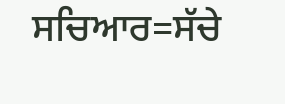ਸਚਿਆਰ=ਸੱਚੇ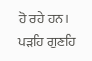ਹੋ ਰਹੇ ਹਨ।
ਪੜਹਿ ਗੁਣਹਿ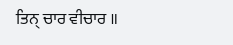ਤਿਨ੍ ਚਾਰ ਵੀਚਾਰ ॥